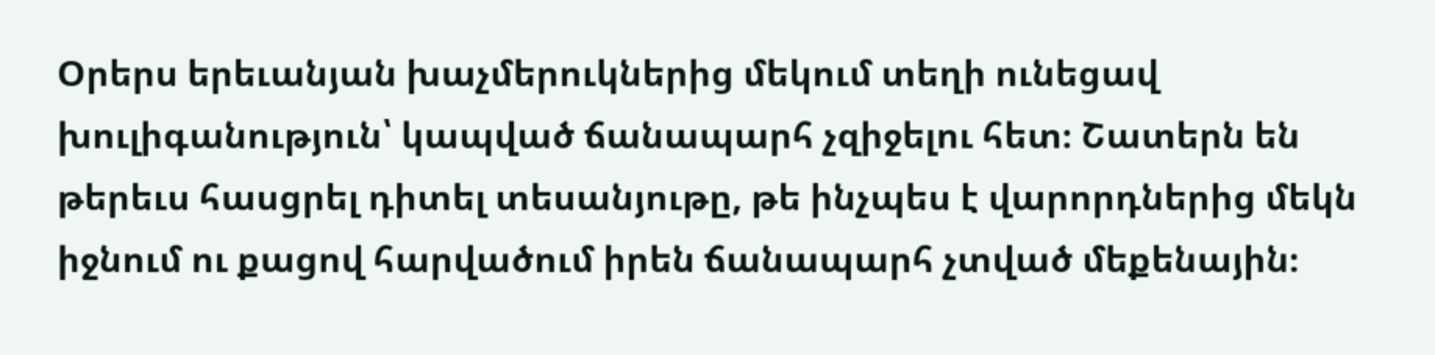Օրերս երեւանյան խաչմերուկներից մեկում տեղի ունեցավ խուլիգանություն՝ կապված ճանապարհ չզիջելու հետ։ Շատերն են թերեւս հասցրել դիտել տեսանյութը, թե ինչպես է վարորդներից մեկն իջնում ու քացով հարվածում իրեն ճանապարհ չտված մեքենային։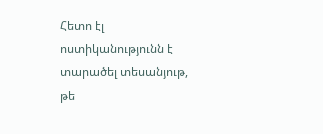Հետո էլ ոստիկանությունն է տարածել տեսանյութ, թե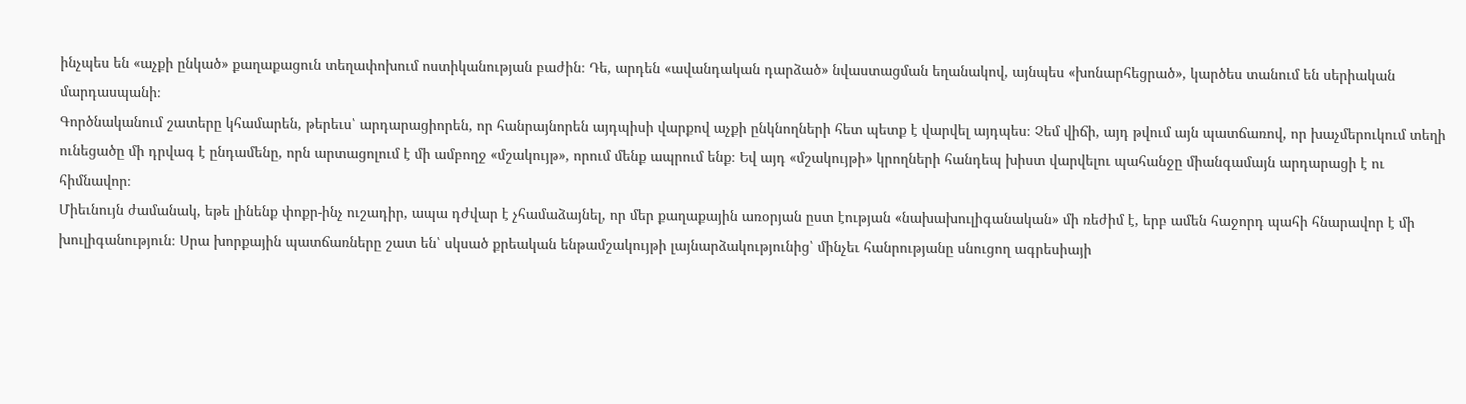ինչպես են «աչքի ընկած» քաղաքացուն տեղափոխում ոստիկանության բաժին։ Դե, արդեն «ավանդական դարձած» նվաստացման եղանակով, այնպես «խոնարհեցրած», կարծես տանում են սերիական մարդասպանի։
Գործնականում շատերը կհամարեն, թերեւս՝ արդարացիորեն, որ հանրայնորեն այդպիսի վարքով աչքի ընկնողների հետ պետք է վարվել այդպես։ Չեմ վիճի, այդ թվում այն պատճառով, որ խաչմերուկում տեղի ունեցածը մի դրվագ է ընդամենը, որն արտացոլում է մի ամբողջ «մշակույթ», որում մենք ապրում ենք։ Եվ այդ «մշակույթի» կրողների հանդեպ խիստ վարվելու պահանջը միանգամայն արդարացի է ու հիմնավոր։
Միեւնույն ժամանակ, եթե լինենք փոքր-ինչ ուշադիր, ապա դժվար է չհամաձայնել, որ մեր քաղաքային առօրյան ըստ էության «նախախուլիգանական» մի ռեժիմ է, երբ ամեն հաջորդ պահի հնարավոր է մի խուլիգանություն։ Սրա խորքային պատճառները շատ են՝ սկսած քրեական ենթամշակույթի լայնարձակությունից՝ մինչեւ հանրությանը սնուցող ագրեսիայի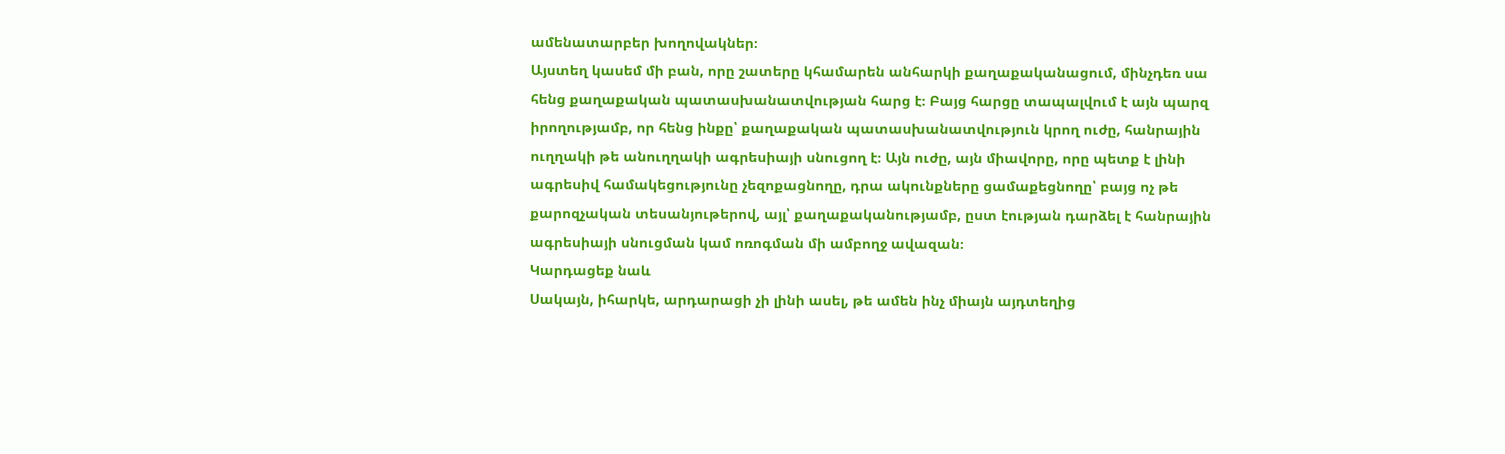ամենատարբեր խողովակներ։
Այստեղ կասեմ մի բան, որը շատերը կհամարեն անհարկի քաղաքականացում, մինչդեռ սա հենց քաղաքական պատասխանատվության հարց է։ Բայց հարցը տապալվում է այն պարզ իրողությամբ, որ հենց ինքը՝ քաղաքական պատասխանատվություն կրող ուժը, հանրային ուղղակի թե անուղղակի ագրեսիայի սնուցող է։ Այն ուժը, այն միավորը, որը պետք է լինի ագրեսիվ համակեցությունը չեզոքացնողը, դրա ակունքները ցամաքեցնողը՝ բայց ոչ թե քարոզչական տեսանյութերով, այլ՝ քաղաքականությամբ, ըստ էության դարձել է հանրային ագրեսիայի սնուցման կամ ոռոգման մի ամբողջ ավազան։
Կարդացեք նաև
Սակայն, իհարկե, արդարացի չի լինի ասել, թե ամեն ինչ միայն այդտեղից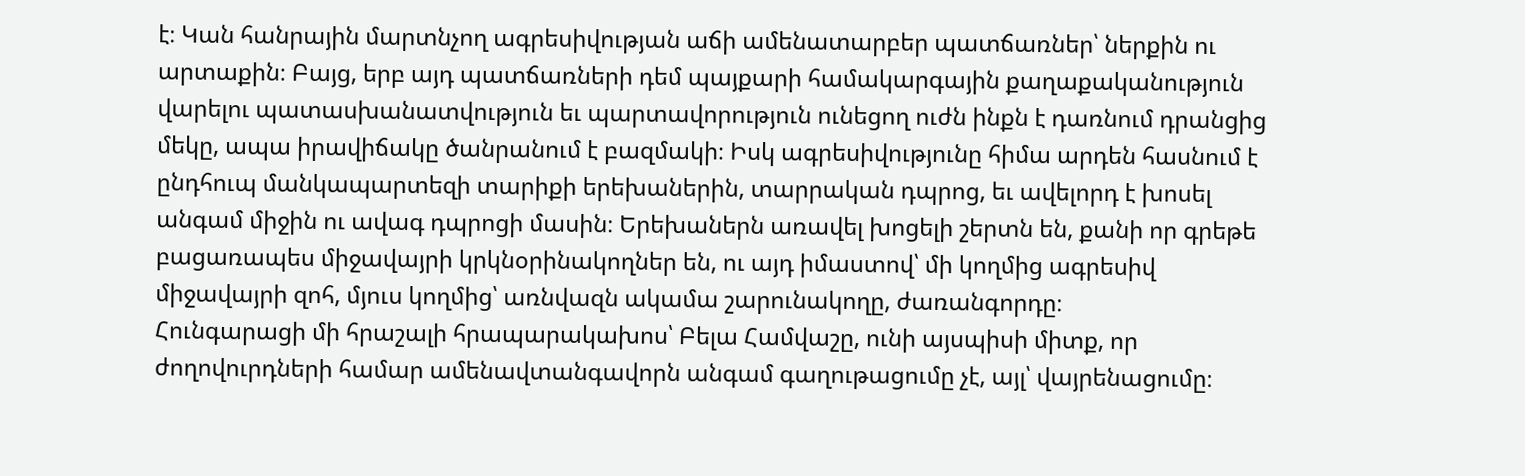է։ Կան հանրային մարտնչող ագրեսիվության աճի ամենատարբեր պատճառներ՝ ներքին ու արտաքին։ Բայց, երբ այդ պատճառների դեմ պայքարի համակարգային քաղաքականություն վարելու պատասխանատվություն եւ պարտավորություն ունեցող ուժն ինքն է դառնում դրանցից մեկը, ապա իրավիճակը ծանրանում է բազմակի։ Իսկ ագրեսիվությունը հիմա արդեն հասնում է ընդհուպ մանկապարտեզի տարիքի երեխաներին, տարրական դպրոց, եւ ավելորդ է խոսել անգամ միջին ու ավագ դպրոցի մասին։ Երեխաներն առավել խոցելի շերտն են, քանի որ գրեթե բացառապես միջավայրի կրկնօրինակողներ են, ու այդ իմաստով՝ մի կողմից ագրեսիվ միջավայրի զոհ, մյուս կողմից՝ առնվազն ակամա շարունակողը, ժառանգորդը։
Հունգարացի մի հրաշալի հրապարակախոս՝ Բելա Համվաշը, ունի այսպիսի միտք, որ ժողովուրդների համար ամենավտանգավորն անգամ գաղութացումը չէ, այլ՝ վայրենացումը։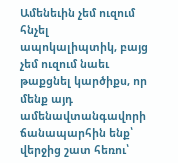Ամենեւին չեմ ուզում հնչել ապոկալիպտիկ, բայց չեմ ուզում նաեւ թաքցնել կարծիքս, որ մենք այդ ամենավտանգավորի ճանապարհին ենք՝ վերջից շատ հեռու՝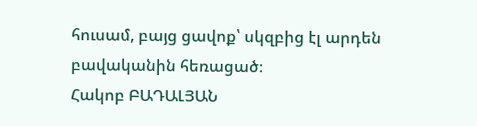հուսամ, բայց ցավոք՝ սկզբից էլ արդեն բավականին հեռացած։
Հակոբ ԲԱԴԱԼՅԱՆ